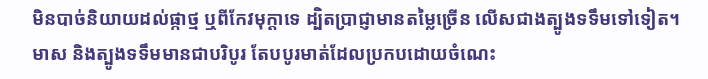មិនបាច់និយាយដល់ផ្កាថ្ម ឬពីកែវមុក្តាទេ ដ្បិតប្រាជ្ញាមានតម្លៃច្រើន លើសជាងត្បូងទទឹមទៅទៀត។
មាស និងត្បូងទទឹមមានជាបរិបូរ តែបបូរមាត់ដែលប្រកបដោយចំណេះ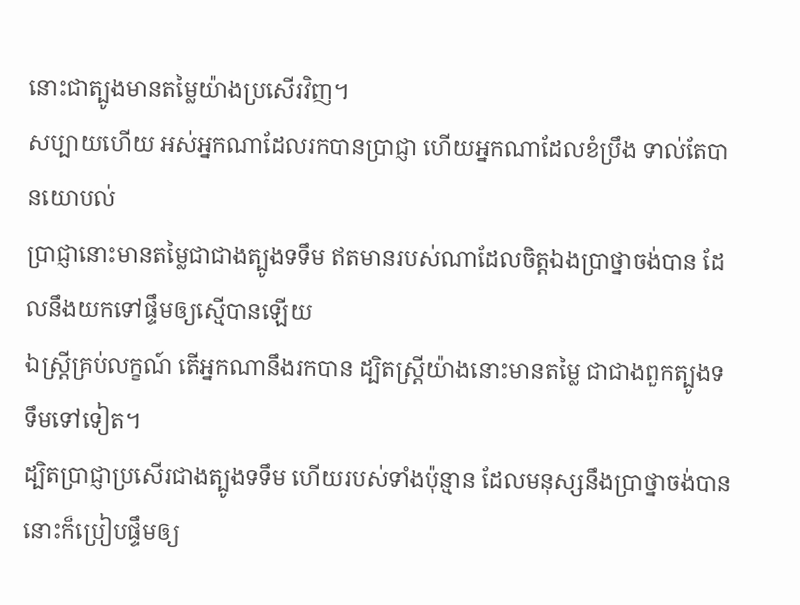នោះជាត្បូងមានតម្លៃយ៉ាងប្រសើរវិញ។
សប្បាយហើយ អស់អ្នកណាដែលរកបានប្រាជ្ញា ហើយអ្នកណាដែលខំប្រឹង ទាល់តែបានយោបល់
ប្រាជ្ញានោះមានតម្លៃជាជាងត្បូងទទឹម ឥតមានរបស់ណាដែលចិត្តឯងប្រាថ្នាចង់បាន ដែលនឹងយកទៅផ្ទឹមឲ្យស្មើបានឡើយ
ឯស្ត្រីគ្រប់លក្ខណ៍ តើអ្នកណានឹងរកបាន ដ្បិតស្ត្រីយ៉ាងនោះមានតម្លៃ ជាជាងពួកត្បូងទទឹមទៅទៀត។
ដ្បិតប្រាជ្ញាប្រសើរជាងត្បូងទទឹម ហើយរបស់ទាំងប៉ុន្មាន ដែលមនុស្សនឹងប្រាថ្នាចង់បាន នោះក៏ប្រៀបផ្ទឹមឲ្យ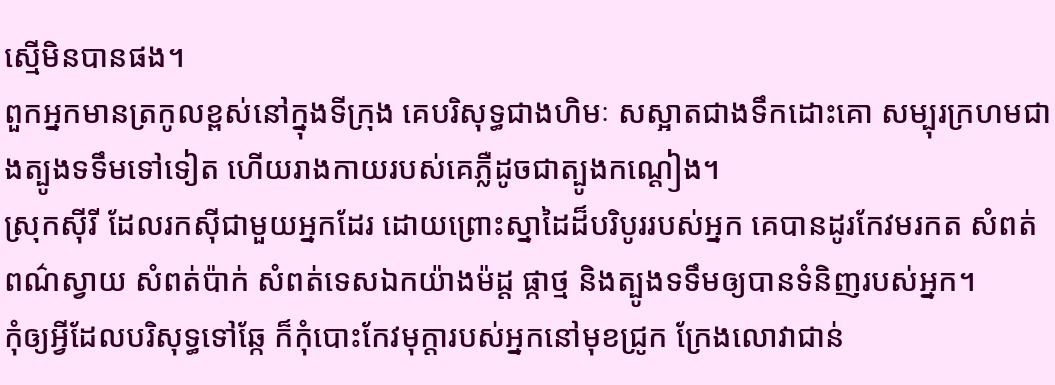ស្មើមិនបានផង។
ពួកអ្នកមានត្រកូលខ្ពស់នៅក្នុងទីក្រុង គេបរិសុទ្ធជាងហិមៈ សស្អាតជាងទឹកដោះគោ សម្បុរក្រហមជាងត្បូងទទឹមទៅទៀត ហើយរាងកាយរបស់គេភ្លឺដូចជាត្បូងកណ្តៀង។
ស្រុកស៊ីរី ដែលរកស៊ីជាមួយអ្នកដែរ ដោយព្រោះស្នាដៃដ៏បរិបូររបស់អ្នក គេបានដូរកែវមរកត សំពត់ពណ៌ស្វាយ សំពត់ប៉ាក់ សំពត់ទេសឯកយ៉ាងម៉ដ្ត ផ្កាថ្ម និងត្បូងទទឹមឲ្យបានទំនិញរបស់អ្នក។
កុំឲ្យអ្វីដែលបរិសុទ្ធទៅឆ្កែ ក៏កុំបោះកែវមុក្តារបស់អ្នកនៅមុខជ្រូក ក្រែងលោវាជាន់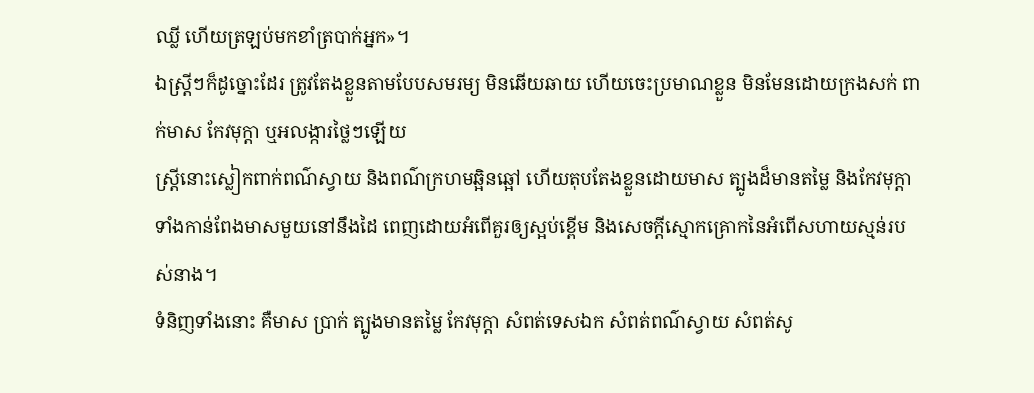ឈ្លី ហើយត្រឡប់មកខាំត្របាក់អ្នក»។
ឯស្ត្រីៗក៏ដូច្នោះដែរ ត្រូវតែងខ្លួនតាមបែបសមរម្យ មិនឆើយឆាយ ហើយចេះប្រមាណខ្លួន មិនមែនដោយក្រងសក់ ពាក់មាស កែវមុក្តា ឬអលង្ការថ្លៃៗឡើយ
ស្ត្រីនោះស្លៀកពាក់ពណ៌ស្វាយ និងពណ៌ក្រហមឆ្អិនឆ្អៅ ហើយតុបតែងខ្លួនដោយមាស ត្បូងដ៏មានតម្លៃ និងកែវមុក្ដា ទាំងកាន់ពែងមាសមួយនៅនឹងដៃ ពេញដោយអំពើគួរឲ្យស្អប់ខ្ពើម និងសេចក្ដីស្មោកគ្រោកនៃអំពើសហាយស្មន់របស់នាង។
ទំនិញទាំងនោះ គឺមាស ប្រាក់ ត្បូងមានតម្លៃ កែវមុក្តា សំពត់ទេសឯក សំពត់ពណ៌ស្វាយ សំពត់សូ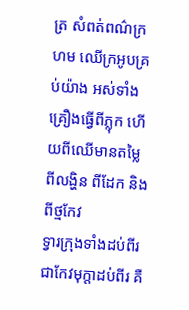ត្រ សំពត់ពណ៌ក្រហម ឈើក្រអូបគ្រប់យ៉ាង អស់ទាំងគ្រឿងធ្វើពីភ្លុក ហើយពីឈើមានតម្លៃ ពីលង្ហិន ពីដែក និងពីថ្មកែវ
ទ្វារក្រុងទាំងដប់ពីរ ជាកែវមុក្តាដប់ពីរ គឺ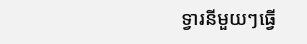ទ្វារនីមួយៗធ្វើ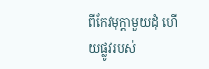ពីកែវមុក្តាមួយដុំ ហើយផ្លូវរបស់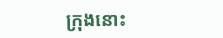ក្រុងនោះ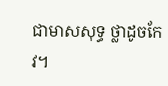ជាមាសសុទ្ធ ថ្លាដូចកែវ។